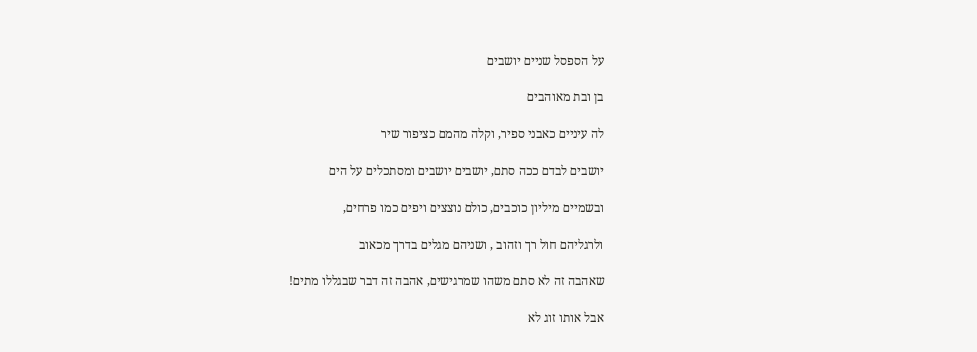על הספסל שניים יושבים

בן ובת מאוהבים

לה עיניים כאבני ספיר, וקלה מהמם כציפור שיר

יושבים לבדם ככה סתם, יושבים יושבים ומסתכלים על הים

ובשמיים מיליון כוכבים, כולם נוצצים ויפים כמו פרחים,

ולרגליהם חול רך וזהוב , ושניהם מגלים בדרך מכאוב

שאהבה זה לא סתם משהו שמרגישים, אהבה זה דבר שבגללו מתים!

אבל אותו זוג לא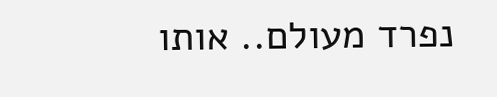נפרד מעולם.. אותו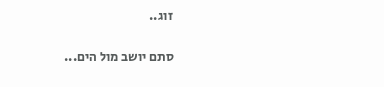זוג..

סתם יושב מול הים...